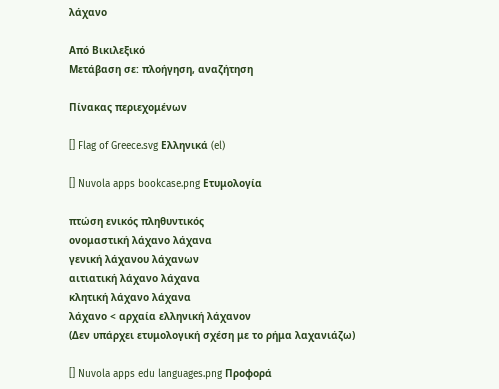λάχανο

Από Βικιλεξικό
Μετάβαση σε: πλοήγηση, αναζήτηση

Πίνακας περιεχομένων

[] Flag of Greece.svg Ελληνικά (el)

[] Nuvola apps bookcase.png Ετυμολογία

πτώση ενικός πληθυντικός
ονομαστική λάχανο λάχανα
γενική λάχανου λάχανων
αιτιατική λάχανο λάχανα
κλητική λάχανο λάχανα
λάχανο < αρχαία ελληνική λάχανον
(Δεν υπάρχει ετυμολογική σχέση με το ρήμα λαχανιάζω)

[] Nuvola apps edu languages.png Προφορά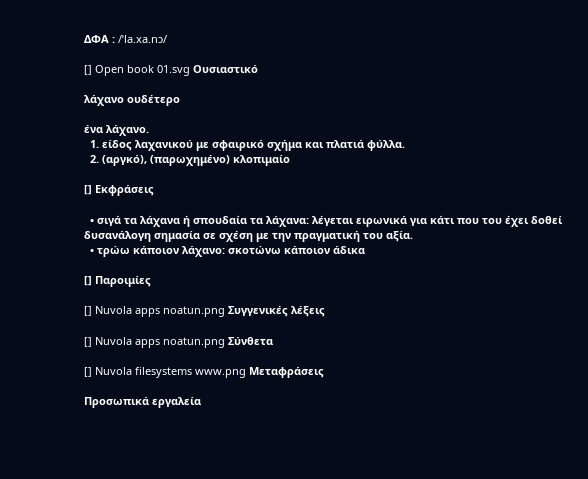ΔΦΑ : /ˈla.xa.nɔ/

[] Open book 01.svg Ουσιαστικό

λάχανο ουδέτερο

ένα λάχανο.
  1. είδος λαχανικού με σφαιρικό σχήμα και πλατιά φύλλα.
  2. (αργκό), (παρωχημένο) κλοπιμαίο

[] Εκφράσεις

  • σιγά τα λάχανα ή σπουδαία τα λάχανα: λέγεται ειρωνικά για κάτι που του έχει δοθεί δυσανάλογη σημασία σε σχέση με την πραγματική του αξία.
  • τρώω κάποιον λάχανο: σκοτώνω κάποιον άδικα

[] Παροιμίες

[] Nuvola apps noatun.png Συγγενικές λέξεις

[] Nuvola apps noatun.png Σύνθετα

[] Nuvola filesystems www.png Μεταφράσεις

Προσωπικά εργαλεία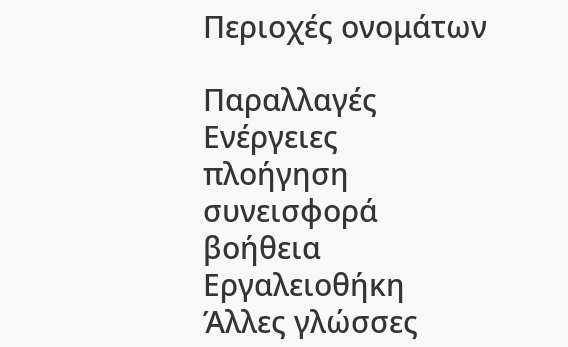Περιοχές ονομάτων

Παραλλαγές
Ενέργειες
πλοήγηση
συνεισφορά
βοήθεια
Εργαλειοθήκη
Άλλες γλώσσες